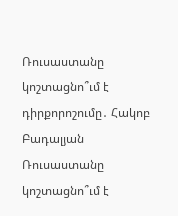Ռուսաստանը կոշտացնո՞ւմ է դիրքորոշումը․ Հակոբ Բադալյան
Ռուսաստանը կոշտացնո՞ւմ է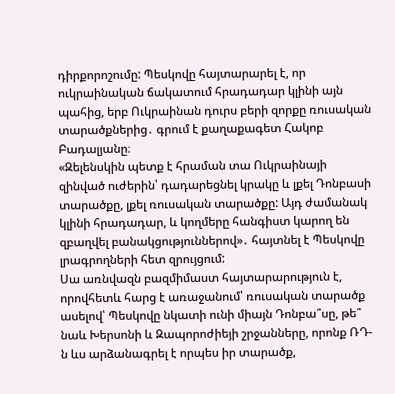դիրքորոշումը: Պեսկովը հայտարարել է, որ ուկրաինական ճակատում հրադադար կլինի այն պահից, երբ Ուկրաինան դուրս բերի զորքը ռուսական տարածքներից․ գրում է քաղաքագետ Հակոբ Բադալյանը։
«Զելենսկին պետք է հրաման տա Ուկրաինայի զինված ուժերին՝ դադարեցնել կրակը և լքել Դոնբասի տարածքը, լքել ռուսական տարածքը: Այդ ժամանակ կլինի հրադադար, և կողմերը հանգիստ կարող են զբաղվել բանակցություններով»․ հայտնել է Պեսկովը լրագրողների հետ զրույցում:
Սա առնվազն բազմիմաստ հայտարարություն է, որովհետև հարց է առաջանում՝ ռուսական տարածք ասելով՝ Պեսկովը նկատի ունի միայն Դոնբա՞սը, թե՞ նաև Խերսոնի և Զապորոժիեյի շրջանները, որոնք ՌԴ-ն ևս արձանագրել է որպես իր տարածք,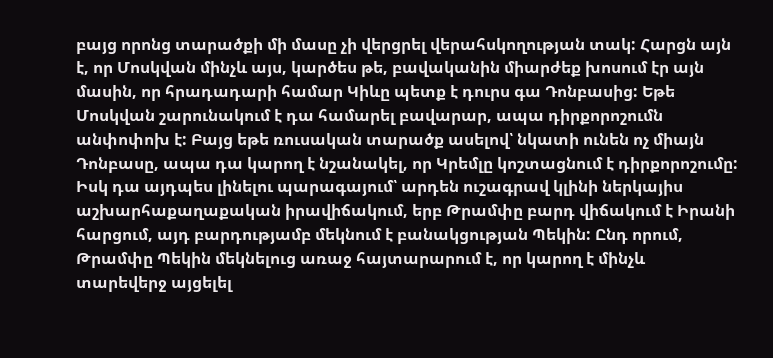բայց որոնց տարածքի մի մասը չի վերցրել վերահսկողության տակ: Հարցն այն է, որ Մոսկվան մինչև այս, կարծես թե, բավականին միարժեք խոսում էր այն մասին, որ հրադադարի համար Կիևը պետք է դուրս գա Դոնբասից: Եթե Մոսկվան շարունակում է դա համարել բավարար, ապա դիրքորոշումն անփոփոխ է: Բայց եթե ռուսական տարածք ասելով՝ նկատի ունեն ոչ միայն Դոնբասը, ապա դա կարող է նշանակել, որ Կրեմլը կոշտացնում է դիրքորոշումը:
Իսկ դա այդպես լինելու պարագայում՝ արդեն ուշագրավ կլինի ներկայիս աշխարհաքաղաքական իրավիճակում, երբ Թրամփը բարդ վիճակում է Իրանի հարցում, այդ բարդությամբ մեկնում է բանակցության Պեկին: Ընդ որում, Թրամփը Պեկին մեկնելուց առաջ հայտարարում է, որ կարող է մինչև տարեվերջ այցելել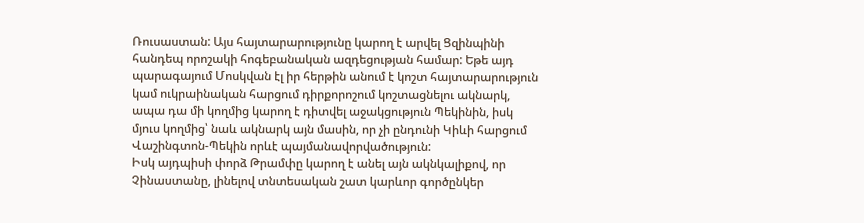Ռուսաստան: Այս հայտարարությունը կարող է արվել Ցզինպինի հանդեպ որոշակի հոգեբանական ազդեցության համար: Եթե այդ պարագայում Մոսկվան էլ իր հերթին անում է կոշտ հայտարարություն կամ ուկրաինական հարցում դիրքորոշում կոշտացնելու ակնարկ, ապա դա մի կողմից կարող է դիտվել աջակցություն Պեկինին, իսկ մյուս կողմից՝ նաև ակնարկ այն մասին, որ չի ընդունի Կիևի հարցում Վաշինգտոն-Պեկին որևէ պայմանավորվածություն:
Իսկ այդպիսի փորձ Թրամփը կարող է անել այն ակնկալիքով, որ Չինաստանը, լինելով տնտեսական շատ կարևոր գործընկեր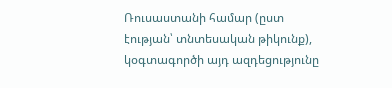Ռուսաստանի համար (ըստ էության՝ տնտեսական թիկունք), կօգտագործի այդ ազդեցությունը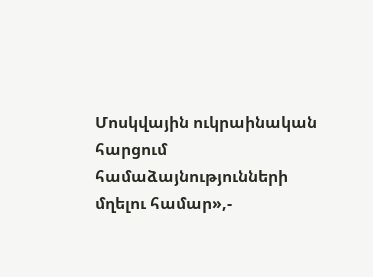Մոսկվային ուկրաինական հարցում համաձայնությունների մղելու համար»,-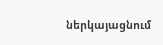ներկայացնում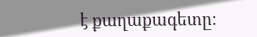է քաղաքագետը։